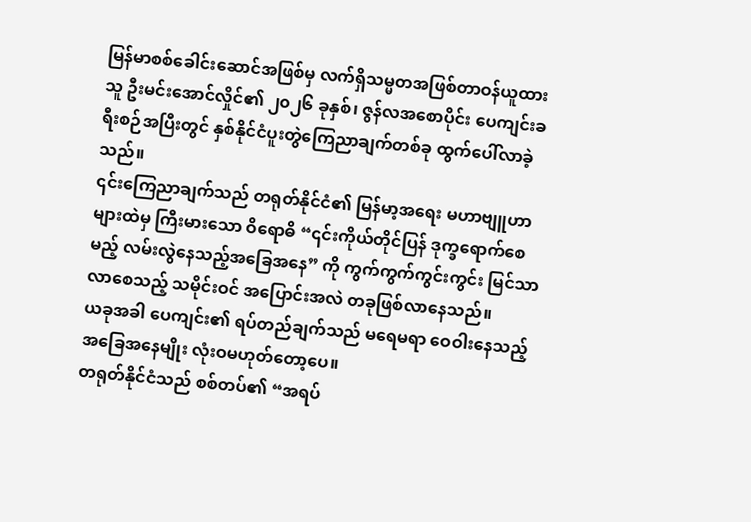မြန်မာစစ်ခေါင်းဆောင်အဖြစ်မှ လက်ရှိသမ္မတအဖြစ်တာဝန်ယူထားသူ ဦးမင်းအောင်လှိုင်၏ ၂၀၂၆ ခုနှစ်၊ ဇွန်လအစောပိုင်း ပေကျင်းခရီးစဉ်အပြီးတွင် နှစ်နိုင်ငံပူးတွဲကြေညာချက်တစ်ခု ထွက်ပေါ်လာခဲ့သည်။
၎င်းကြေညာချက်သည် တရုတ်နိုင်ငံ၏ မြန်မာ့အရေး မဟာဗျူဟာများထဲမှ ကြီးမားသော ဝိရောဓိ “၎င်းကိုယ်တိုင်ပြန် ဒုက္ခရောက်စေမည့် လမ်းလွဲနေသည့်အခြေအနေ” ကို ကွက်ကွက်ကွင်းကွင်း မြင်သာလာစေသည့် သမိုင်းဝင် အပြောင်းအလဲ တခုဖြစ်လာနေသည်။
ယခုအခါ ပေကျင်း၏ ရပ်တည်ချက်သည် မရေမရာ ဝေဝါးနေသည့် အခြေအနေမျိုး လုံးဝမဟုတ်တော့ပေ။
တရုတ်နိုင်ငံသည် စစ်တပ်၏ “အရပ်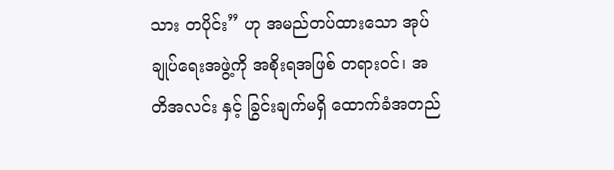သား တပိုင်း” ဟု အမည်တပ်ထားသော အုပ်ချုပ်ရေးအဖွဲ့ကို အစိုးရအဖြစ် တရားဝင်၊ အတိအလင်း နှင့် ခြွင်းချက်မရှိ ထောက်ခံအတည်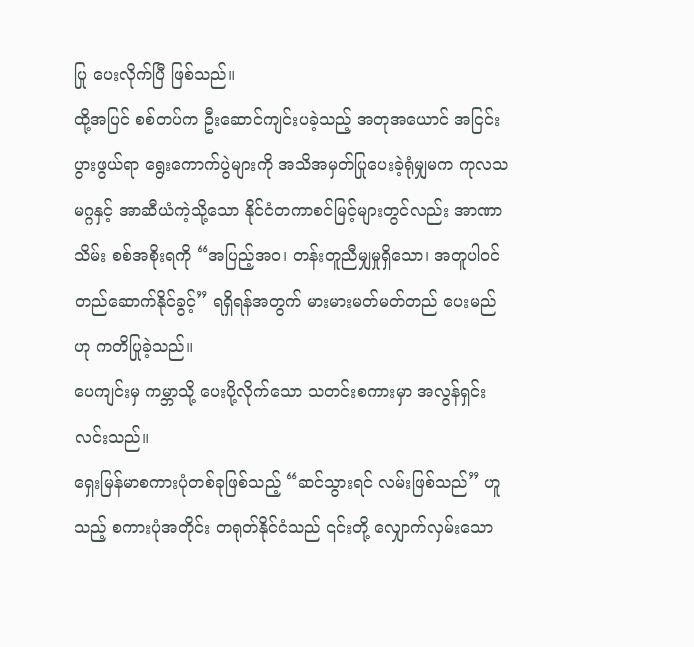ပြု ပေးလိုက်ပြီ ဖြစ်သည်။
ထို့အပြင် စစ်တပ်က ဦးဆောင်ကျင်းပခဲ့သည့် အတုအယောင် အငြင်းပွားဖွယ်ရာ ရွေးကောက်ပွဲများကို အသိအမှတ်ပြုပေးခဲ့ရုံမျှမက ကုလသမဂ္ဂနှင့် အာဆီယံကဲ့သို့သော နိုင်ငံတကာစင်မြင့်များတွင်လည်း အာဏာသိမ်း စစ်အစိုးရကို “အပြည့်အဝ၊ တန်းတူညီမျှမှုရှိသော၊ အတူပါဝင် တည်ဆောက်နိုင်ခွင့်” ရရှိရန်အတွက် မားမားမတ်မတ်တည် ပေးမည်ဟု ကတိပြုခဲ့သည်။
ပေကျင်းမှ ကမ္ဘာသို့ ပေးပို့လိုက်သော သတင်းစကားမှာ အလွန်ရှင်းလင်းသည်။
ရှေးမြန်မာစကားပုံတစ်ခုဖြစ်သည့် “ဆင်သွားရင် လမ်းဖြစ်သည်” ဟူသည့် စကားပုံအတိုင်း တရုတ်နိုင်ငံသည် ၎င်းတို့ လျှောက်လှမ်းသော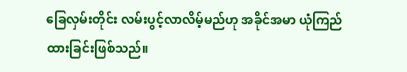ခြေလှမ်းတိုင်း လမ်းပွင့်လာလိမ့်မည်ဟု အခိုင်အမာ ယုံကြည်ထားခြင်းဖြစ်သည်။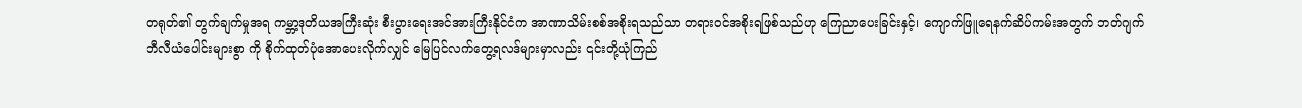တရုတ်၏ တွက်ချက်မှုအရ ကမ္ဘာ့ဒုတိယအကြီးဆုံး စီးပွားရေးအင်အားကြီးနိုင်ငံက အာဏာသိမ်းစစ်အစိုးရသည်သာ တရားဝင်အစိုးရဖြစ်သည်ဟု ကြေညာပေးခြင်းနှင့်၊ ကျောက်ဖြူရေနက်ဆိပ်ကမ်းအတွက် ဘတ်ဂျက် ဘီလီယံပေါင်းများစွာ ကို စိုက်ထုတ်ပုံအောပေးလိုက်လျှင် မြေပြင်လက်တွေ့ရလဒ်များမှာလည်း ၎င်းတို့ယုံကြည်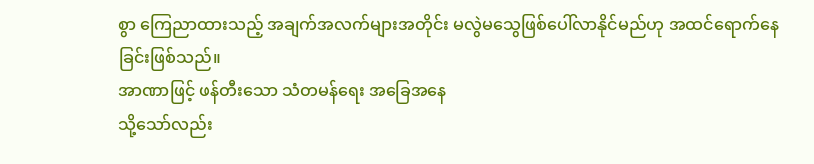စွာ ကြေညာထားသည့် အချက်အလက်များအတိုင်း မလွဲမသွေဖြစ်ပေါ်လာနိုင်မည်ဟု အထင်ရောက်နေခြင်းဖြစ်သည်။
အာဏာဖြင့် ဖန်တီးသော သံတမန်ရေး အခြေအနေ
သို့သော်လည်း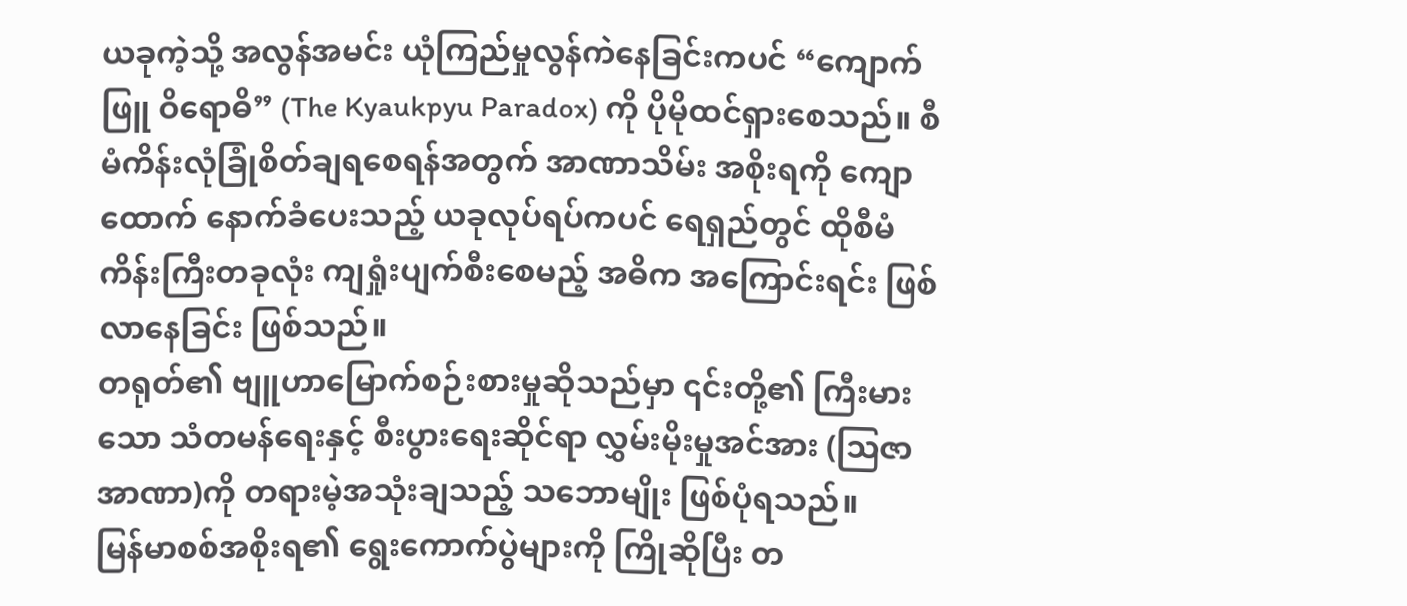ယခုကဲ့သို့ အလွန်အမင်း ယုံကြည်မှုလွန်ကဲနေခြင်းကပင် “ကျောက်ဖြူ ဝိရောဓိ” (The Kyaukpyu Paradox) ကို ပိုမိုထင်ရှားစေသည်။ စီမံကိန်းလုံခြုံစိတ်ချရစေရန်အတွက် အာဏာသိမ်း အစိုးရကို ကျောထောက် နောက်ခံပေးသည့် ယခုလုပ်ရပ်ကပင် ရေရှည်တွင် ထိုစီမံကိန်းကြီးတခုလုံး ကျရှုံးပျက်စီးစေမည့် အဓိက အကြောင်းရင်း ဖြစ်လာနေခြင်း ဖြစ်သည်။
တရုတ်၏ ဗျူဟာမြောက်စဉ်းစားမှုဆိုသည်မှာ ၎င်းတို့၏ ကြီးမားသော သံတမန်ရေးနှင့် စီးပွားရေးဆိုင်ရာ လွှမ်းမိုးမှုအင်အား (ဩဇာအာဏာ)ကို တရားမဲ့အသုံးချသည့် သဘောမျိုး ဖြစ်ပုံရသည်။
မြန်မာစစ်အစိုးရ၏ ရွေးကောက်ပွဲများကို ကြိုဆိုပြီး တ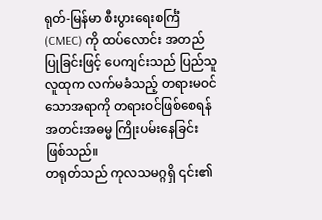ရုတ်-မြန်မာ စီးပွားရေးစင်္ကြံ (CMEC) ကို ထပ်လောင်း အတည်ပြုခြင်းဖြင့် ပေကျင်းသည် ပြည်သူလူထုက လက်မခံသည့် တရားမဝင်သောအရာကို တရားဝင်ဖြစ်စေရန် အတင်းအဓမ္မ ကြိုးပမ်းနေခြင်း ဖြစ်သည်။
တရုတ်သည် ကုလသမဂ္ဂရှိ ၎င်း၏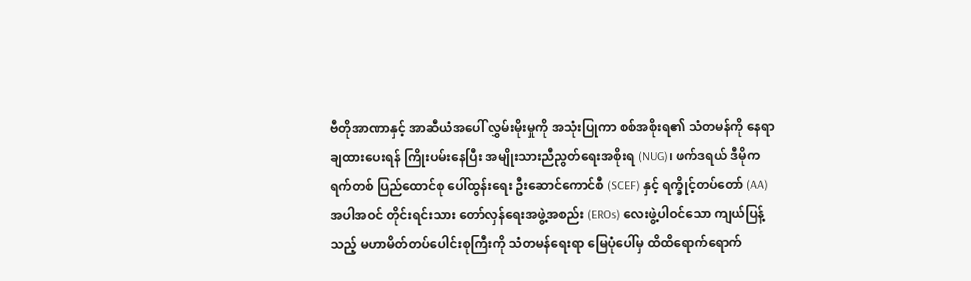ဗီတိုအာဏာနှင့် အာဆီယံအပေါ် လွှမ်းမိုးမှုကို အသုံးပြုကာ စစ်အစိုးရ၏ သံတမန်ကို နေရာချထားပေးရန် ကြိုးပမ်းနေပြီး အမျိုးသားညီညွတ်ရေးအစိုးရ (NUG)၊ ဖက်ဒရယ် ဒီမိုကရက်တစ် ပြည်ထောင်စု ပေါ်ထွန်းရေး ဦးဆောင်ကောင်စီ (SCEF) နှင့် ရက္ခိုင့်တပ်တော် (AA) အပါအဝင် တိုင်းရင်းသား တော်လှန်ရေးအဖွဲ့အစည်း (EROs) လေးဖွဲ့ပါဝင်သော ကျယ်ပြန့်သည့် မဟာမိတ်တပ်ပေါင်းစုကြီးကို သံတမန်ရေးရာ မြေပုံပေါ်မှ ထိထိရောက်ရောက်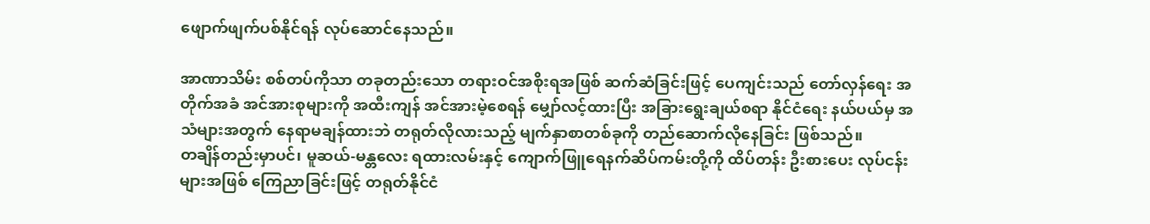ဖျောက်ဖျက်ပစ်နိုင်ရန် လုပ်ဆောင်နေသည်။

အာဏာသိမ်း စစ်တပ်ကိုသာ တခုတည်းသော တရားဝင်အစိုးရအဖြစ် ဆက်ဆံခြင်းဖြင့် ပေကျင်းသည် တော်လှန်ရေး အတိုက်အခံ အင်အားစုများကို အထီးကျန် အင်အားမဲ့စေရန် မျှော်လင့်ထားပြီး အခြားရွေးချယ်စရာ နိုင်ငံရေး နယ်ပယ်မှ အသံများအတွက် နေရာမချန်ထားဘဲ တရုတ်လိုလားသည့် မျက်နှာစာတစ်ခုကို တည်ဆောက်လိုနေခြင်း ဖြစ်သည်။
တချိန်တည်းမှာပင်၊ မူဆယ်-မန္တလေး ရထားလမ်းနှင့် ကျောက်ဖြူရေနက်ဆိပ်ကမ်းတို့ကို ထိပ်တန်း ဦးစားပေး လုပ်ငန်းများအဖြစ် ကြေညာခြင်းဖြင့် တရုတ်နိုင်ငံ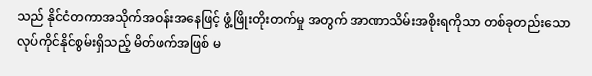သည် နိုင်ငံတကာအသိုက်အဝန်းအနေဖြင့် ဖွံ့ဖြိုးတိုးတက်မှု အတွက် အာဏာသိမ်းအစိုးရကိုသာ တစ်ခုတည်းသော လုပ်ကိုင်နိုင်စွမ်းရှိသည့် မိတ်ဖက်အဖြစ် မ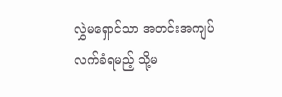လွှဲမရှောင်သာ အတင်းအကျပ်လက်ခံရမည့် သို့မ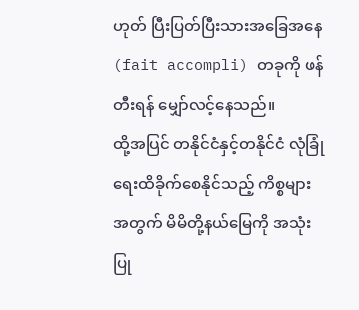ဟုတ် ပြီးပြတ်ပြီးသားအခြေအနေ (fait accompli) တခုကို ဖန်တီးရန် မျှော်လင့်နေသည်။
ထို့အပြင် တနိုင်ငံနှင့်တနိုင်ငံ လုံခြုံရေးထိခိုက်စေနိုင်သည့် ကိစ္စများအတွက် မိမိတို့နယ်မြေကို အသုံးပြု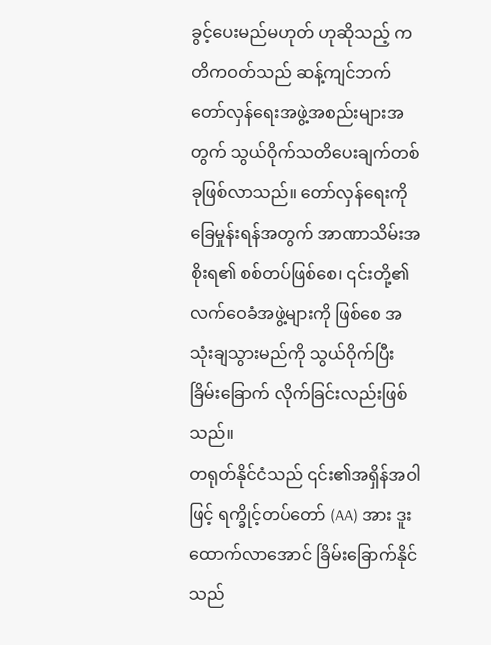ခွင့်ပေးမည်မဟုတ် ဟုဆိုသည့် ကတိကဝတ်သည် ဆန့်ကျင်ဘက် တော်လှန်ရေးအဖွဲ့အစည်းများအတွက် သွယ်ဝိုက်သတိပေးချက်တစ်ခုဖြစ်လာသည်။ တော်လှန်ရေးကို ခြေမှုန်းရန်အတွက် အာဏာသိမ်းအစိုးရ၏ စစ်တပ်ဖြစ်စေ၊ ၎င်းတို့၏လက်ဝေခံအဖွဲ့များကို ဖြစ်စေ အသုံးချသွားမည်ကို သွယ်ဝိုက်ပြီး ခြိမ်းခြောက် လိုက်ခြင်းလည်းဖြစ်သည်။
တရုတ်နိုင်ငံသည် ၎င်း၏အရှိန်အဝါဖြင့် ရက္ခိုင့်တပ်တော် (AA) အား ဒူးထောက်လာအောင် ခြိမ်းခြောက်နိုင်သည်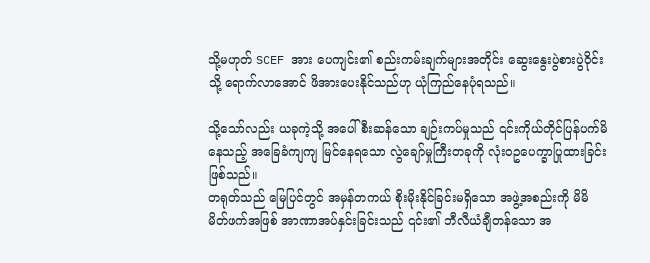သို့မဟုတ် SCEF အား ပေကျင်း၏ စည်းကမ်းချက်များအတိုင်း ဆွေးနွေးပွဲစားပွဲဝိုင်းသို့ ရောက်လာအောင် ဖိအားပေးနိုင်သည်ဟု ယုံကြည်နေပုံရသည်။

သို့သော်လည်း ယခုကဲ့သို့ အပေါ်စီးဆန်သော ချဉ်းကပ်မှုသည် ၎င်းကိုယ်တိုင်ပြန်ပက်မိနေသည့် အခြေခံကျကျ မြင်နေရသော လွဲချော်မှုကြီးတခုကို လုံးဝဥပေက္ခာပြုထားခြင်း ဖြစ်သည်။
တရုတ်သည် မြေပြင်တွင် အမှန်တကယ် စိုးမိုးနိုင်ခြင်းမရှိသော အဖွဲ့အစည်းကို မိမိ မိတ်ဖက်အဖြစ် အာဏာအပ်နှင်းခြင်းသည် ၎င်း၏ ဘီလီယံချီတန်သော အ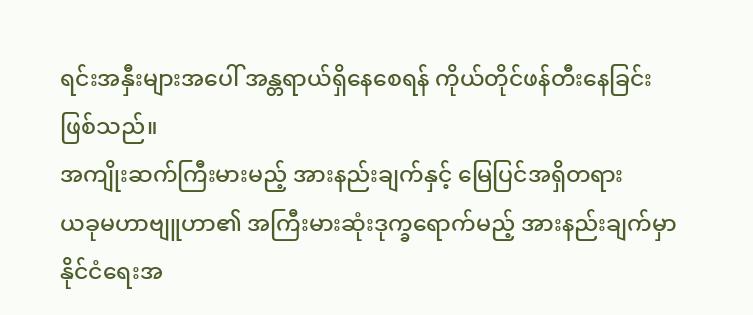ရင်းအနှီးများအပေါ် အန္တရာယ်ရှိနေစေရန် ကိုယ်တိုင်ဖန်တီးနေခြင်း ဖြစ်သည်။
အကျိုးဆက်ကြီးမားမည့် အားနည်းချက်နှင့် မြေပြင်အရှိတရား
ယခုမဟာဗျူဟာ၏ အကြီးမားဆုံးဒုက္ခရောက်မည့် အားနည်းချက်မှာ နိုင်ငံရေးအ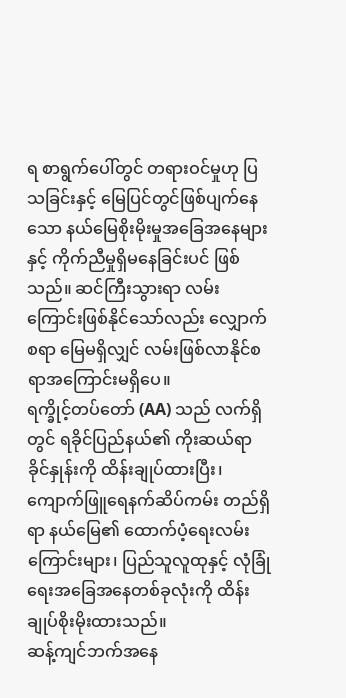ရ စာရွက်ပေါ်တွင် တရားဝင်မှုဟု ပြသခြင်းနှင့် မြေပြင်တွင်ဖြစ်ပျက်နေသော နယ်မြေစိုးမိုးမှုအခြေအနေများနှင့် ကိုက်ညီမှုရှိမနေခြင်းပင် ဖြစ်သည်။ ဆင်ကြီးသွားရာ လမ်းကြောင်းဖြစ်နိုင်သော်လည်း လျှောက်စရာ မြေမရှိလျှင် လမ်းဖြစ်လာနိုင်စရာအကြောင်းမရှိပေ။
ရက္ခိုင့်တပ်တော် (AA) သည် လက်ရှိတွင် ရခိုင်ပြည်နယ်၏ ကိုးဆယ်ရာခိုင်နှုန်းကို ထိန်းချုပ်ထားပြီး၊ ကျောက်ဖြူရေနက်ဆိပ်ကမ်း တည်ရှိရာ နယ်မြေ၏ ထောက်ပံ့ရေးလမ်းကြောင်းများ၊ ပြည်သူလူထုနှင့် လုံခြုံရေးအခြေအနေတစ်ခုလုံးကို ထိန်းချုပ်စိုးမိုးထားသည်။
ဆန့်ကျင်ဘက်အနေ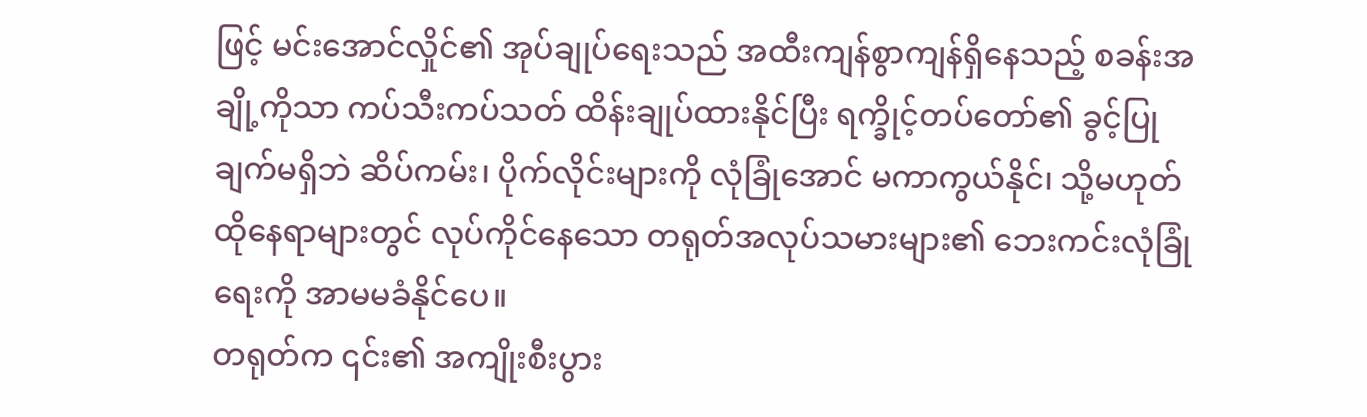ဖြင့် မင်းအောင်လှိုင်၏ အုပ်ချုပ်ရေးသည် အထီးကျန်စွာကျန်ရှိနေသည့် စခန်းအချို့ကိုသာ ကပ်သီးကပ်သတ် ထိန်းချုပ်ထားနိုင်ပြီး ရက္ခိုင့်တပ်တော်၏ ခွင့်ပြုချက်မရှိဘဲ ဆိပ်ကမ်း၊ ပိုက်လိုင်းများကို လုံခြုံအောင် မကာကွယ်နိုင်၊ သို့မဟုတ် ထိုနေရာများတွင် လုပ်ကိုင်နေသော တရုတ်အလုပ်သမားများ၏ ဘေးကင်းလုံခြုံရေးကို အာမမခံနိုင်ပေ။
တရုတ်က ၎င်း၏ အကျိုးစီးပွား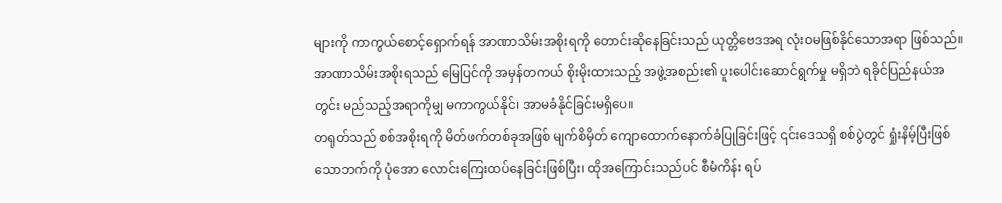များကို ကာကွယ်စောင့်ရှောက်ရန် အာဏာသိမ်းအစိုးရကို တောင်းဆိုနေခြင်းသည် ယုတ္တိဗေဒအရ လုံးဝမဖြစ်နိုင်သောအရာ ဖြစ်သည်။ အာဏာသိမ်းအစိုးရသည် မြေပြင်ကို အမှန်တကယ် စိုးမိုးထားသည့် အဖွဲ့အစည်း၏ ပူးပေါင်းဆောင်ရွက်မှု မရှိဘဲ ရခိုင်ပြည်နယ်အတွင်း မည်သည့်အရာကိုမျှ မကာကွယ်နိုင်၊ အာမခံနိုင်ခြင်းမရှိပေ။
တရုတ်သည် စစ်အစိုးရကို မိတ်ဖက်တစ်ခုအဖြစ် မျက်စိမှိတ် ကျောထောက်နောက်ခံပြုခြင်းဖြင့် ၎င်းဒေသရှိ စစ်ပွဲတွင် ရှုံးနိမ့်ပြီးဖြစ်သောဘက်ကို ပုံအော လောင်းကြေးထပ်နေခြင်းဖြစ်ပြီး၊ ထိုအကြောင်းသည်ပင် စီမံကိန်း ရပ်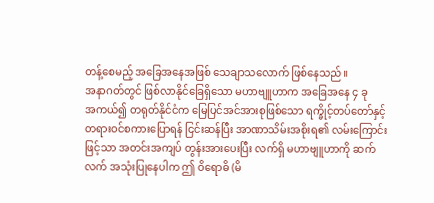တန့်စေမည့် အခြေအနေအဖြစ် သေချာသလောက် ဖြစ်နေသည်။
အနာဂတ်တွင် ဖြစ်လာနိုင်ခြေရှိသော မဟာဗျူဟာက အခြေအနေ ၄ ခု
အကယ်၍ တရုတ်နိုင်ငံက မြေပြင်အင်အားစုဖြစ်သော ရက္ခိုင့်တပ်တော်နှင့် တရားဝင်စကားပြောရန် ငြင်းဆန်ပြီး အာဏာသိမ်းအစိုးရ၏ လမ်းကြောင်းဖြင့်သာ အတင်းအကျပ် တွန်းအားပေးပြီး လက်ရှိ မဟာဗျူဟာကို ဆက်လက် အသုံးပြုနေပါက ဤ ဝိရောဓိ (မိ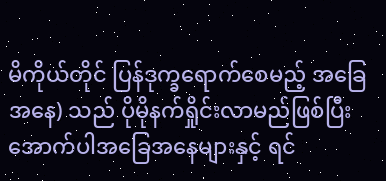မိကိုယ်တိုင် ပြန်ဒုက္ခရောက်စေမည့် အခြေအနေ) သည် ပိုမိုနက်ရှိုင်းလာမည်ဖြစ်ပြီး အောက်ပါအခြေအနေများနှင့် ရင်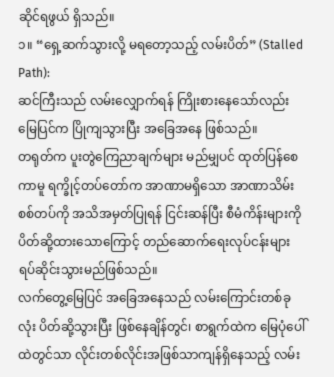ဆိုင်ရဖွယ် ရှိသည်။
၁။ “ရှေ့ဆက်သွားလို့ မရတော့သည့် လမ်းပိတ်” (Stalled Path):
ဆင်ကြီးသည် လမ်းလျှောက်ရန် ကြိုးစားနေသော်လည်း မြေပြင်က ပြိုကျသွားပြီး အခြေအနေ ဖြစ်သည်။
တရုတ်က ပူးတွဲကြေညာချက်များ မည်မျှပင် ထုတ်ပြန်စေကာမူ ရက္ခိုင့်တပ်တော်က အာဏာမရှိသော အာဏာသိမ်းစစ်တပ်ကို အသိအမှတ်ပြုရန် ငြင်းဆန်ပြီး စီမံကိန်းများကို ပိတ်ဆို့ထားသောကြောင့် တည်ဆောက်ရေးလုပ်ငန်းများ ရပ်ဆိုင်းသွားမည်ဖြစ်သည်။
လက်တွေ့မြေပြင် အခြေအနေသည် လမ်းကြောင်းတစ်ခုလုံး ပိတ်ဆို့သွားပြီး ဖြစ်နေချိန်တွင်၊ စာရွက်ထဲက မြေပုံပေါ်ထဲတွင်သာ လိုင်းတစ်လိုင်းအဖြစ်သာကျန်ရှိနေသည့် လမ်း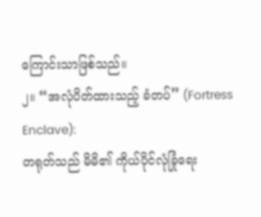ကြောင်းသာဖြစ်သည်။
၂။ “အလုံပိတ်ထားသည့် ခံတပ်” (Fortress Enclave):
တရုတ်သည် မိမိ၏ ကိုယ်ပိုင်လုံခြုံရေး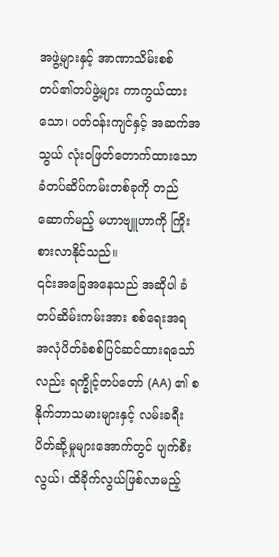အဖွဲ့များနှင့် အာဏာသိမ်းစစ်တပ်၏တပ်ဖွဲ့များ ကာကွယ်ထားသော၊ ပတ်ဝန်းကျင်နှင့် အဆက်အသွယ် လုံးဝဖြတ်တောက်ထားသော ခံတပ်ဆိပ်ကမ်းတစ်ခုကို တည်ဆောက်မည့် မဟာဗျူဟာကို ကြိုးစားလာနိုင်သည်။
၎င်းအခြေအနေသည် အဆိုပါ ခံတပ်ဆိမ်းကမ်းအား စစ်ရေးအရ အလုံပိတ်ခံစစ်ပြင်ဆင်ထားရသော်လည်း ရက္ခိုင့်တပ်တော် (AA) ၏ စနိုက်ဘာသမားများနှင့် လမ်းခရီးပိတ်ဆို့မှုများအောက်တွင် ပျက်စီးလွယ်၊ ထိခိုက်လွယ်ဖြစ်လာမည့်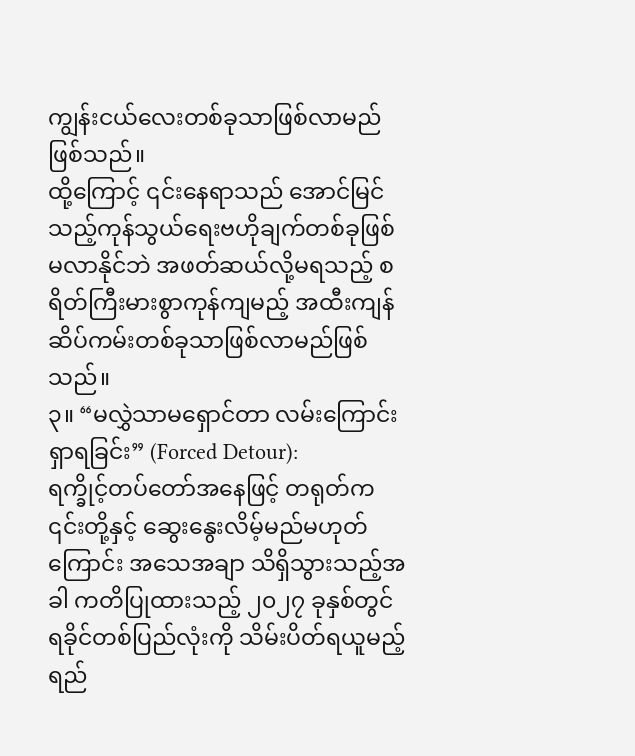ကျွန်းငယ်လေးတစ်ခုသာဖြစ်လာမည် ဖြစ်သည်။
ထို့ကြောင့် ၎င်းနေရာသည် အောင်မြင်သည့်ကုန်သွယ်ရေးဗဟိုချက်တစ်ခုဖြစ်မလာနိုင်ဘဲ အဖတ်ဆယ်လို့မရသည့် စရိတ်ကြီးမားစွာကုန်ကျမည့် အထီးကျန် ဆိပ်ကမ်းတစ်ခုသာဖြစ်လာမည်ဖြစ်သည်။
၃။ “မလွှဲသာမရှောင်တာ လမ်းကြောင်းရှာရခြင်း” (Forced Detour):
ရက္ခိုင့်တပ်တော်အနေဖြင့် တရုတ်က ၎င်းတို့နှင့် ဆွေးနွေးလိမ့်မည်မဟုတ်ကြောင်း အသေအချာ သိရှိသွားသည့်အခါ ကတိပြုထားသည့် ၂၀၂၇ ခုနှစ်တွင် ရခိုင်တစ်ပြည်လုံးကို သိမ်းပိတ်ရယူမည့် ရည်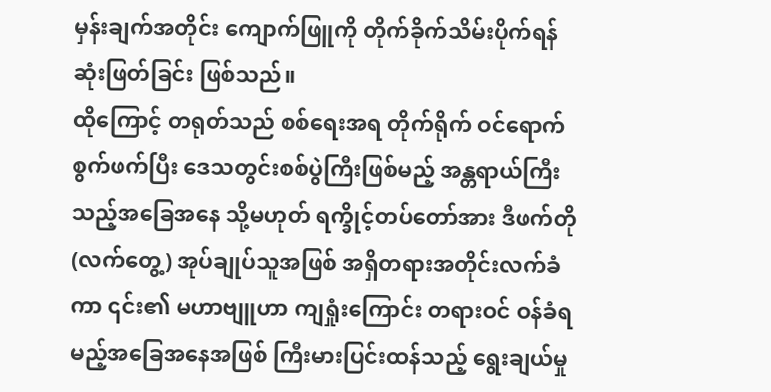မှန်းချက်အတိုင်း ကျောက်ဖြူကို တိုက်ခိုက်သိမ်းပိုက်ရန် ဆုံးဖြတ်ခြင်း ဖြစ်သည်။
ထိုကြောင့် တရုတ်သည် စစ်ရေးအရ တိုက်ရိုက် ဝင်ရောက်စွက်ဖက်ပြီး ဒေသတွင်းစစ်ပွဲကြီးဖြစ်မည့် အန္တရာယ်ကြီးသည့်အခြေအနေ သို့မဟုတ် ရက္ခိုင့်တပ်တော်အား ဒီဖက်တို (လက်တွေ့) အုပ်ချုပ်သူအဖြစ် အရှိတရားအတိုင်းလက်ခံကာ ၎င်း၏ မဟာဗျူဟာ ကျရှုံးကြောင်း တရားဝင် ဝန်ခံရမည့်အခြေအနေအဖြစ် ကြီးမားပြင်းထန်သည့် ရွေးချယ်မှု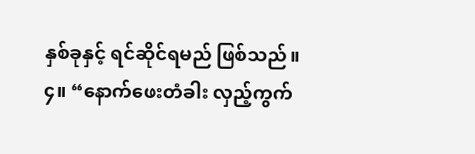နှစ်ခုနှင့် ရင်ဆိုင်ရမည် ဖြစ်သည်။
၄။ “နောက်ဖေးတံခါး လှည့်ကွက်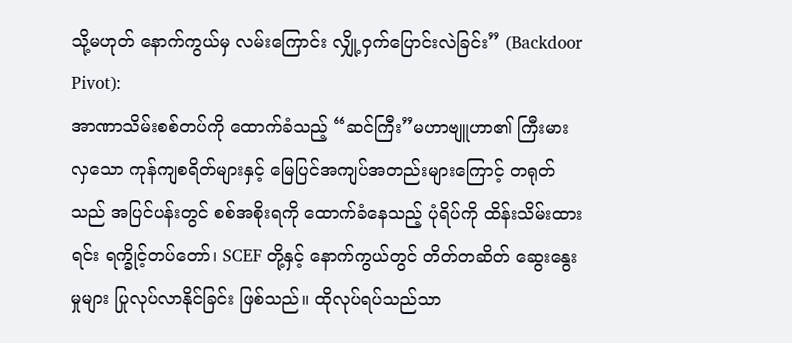သို့မဟုတ် နောက်ကွယ်မှ လမ်းကြောင်း လျှို့ဝှက်ပြောင်းလဲခြင်း” (Backdoor Pivot):
အာဏာသိမ်းစစ်တပ်ကို ထောက်ခံသည့် “ဆင်ကြီး”မဟာဗျူဟာ၏ ကြီးမားလှသော ကုန်ကျစရိတ်များနှင့် မြေပြင်အကျပ်အတည်းများကြောင့် တရုတ်သည် အပြင်ပန်းတွင် စစ်အစိုးရကို ထောက်ခံနေသည့် ပုံရိပ်ကို ထိန်းသိမ်းထားရင်း ရက္ခိုင့်တပ်တော်၊ SCEF တို့နှင့် နောက်ကွယ်တွင် တိတ်တဆိတ် ဆွေးနွေးမှုများ ပြုလုပ်လာနိုင်ခြင်း ဖြစ်သည်။ ထိုလုပ်ရပ်သည်သာ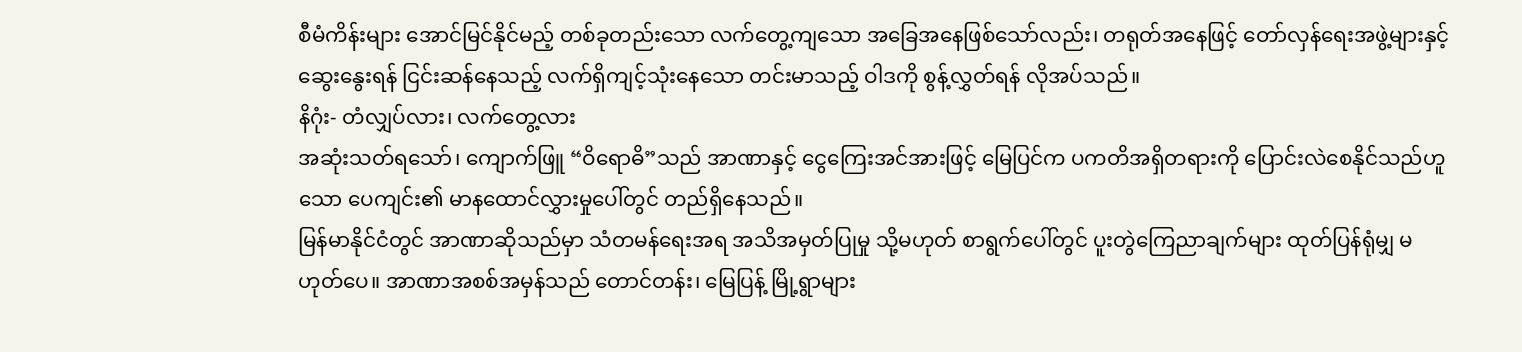စီမံကိန်းများ အောင်မြင်နိုင်မည့် တစ်ခုတည်းသော လက်တွေ့ကျသော အခြေအနေဖြစ်သော်လည်း၊ တရုတ်အနေဖြင့် တော်လှန်ရေးအဖွဲ့များနှင့် ဆွေးနွေးရန် ငြင်းဆန်နေသည့် လက်ရှိကျင့်သုံးနေသော တင်းမာသည့် ဝါဒကို စွန့်လွှတ်ရန် လိုအပ်သည်။
နိဂုံး- တံလျှပ်လား၊ လက်တွေ့လား
အဆုံးသတ်ရသော်၊ ကျောက်ဖြူ “ဝိရောဓိ”သည် အာဏာနှင့် ငွေကြေးအင်အားဖြင့် မြေပြင်က ပကတိအရှိတရားကို ပြောင်းလဲစေနိုင်သည်ဟူသော ပေကျင်း၏ မာနထောင်လွှားမှုပေါ်တွင် တည်ရှိနေသည်။
မြန်မာနိုင်ငံတွင် အာဏာဆိုသည်မှာ သံတမန်ရေးအရ အသိအမှတ်ပြုမှု သို့မဟုတ် စာရွက်ပေါ်တွင် ပူးတွဲကြေညာချက်များ ထုတ်ပြန်ရုံမျှ မဟုတ်ပေ။ အာဏာအစစ်အမှန်သည် တောင်တန်း၊ မြေပြန့် မြို့ရွာများ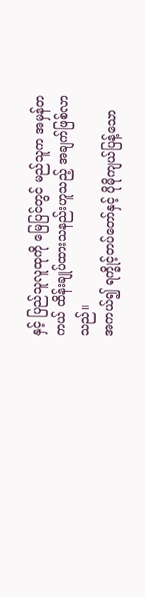နှင့် ပြည်သူလူထုကို မြေပြင်တွင် မည်သူက အမှန်တကယ် ထိန်းချုပ်ထားသနည်းဟူသည့် အချက်ဖြစ်လာသည်။
အကယ်၍ ရက္ခိုင့်တပ်တော်နှင့် ပိုမိုကျယ်ပြန့်သော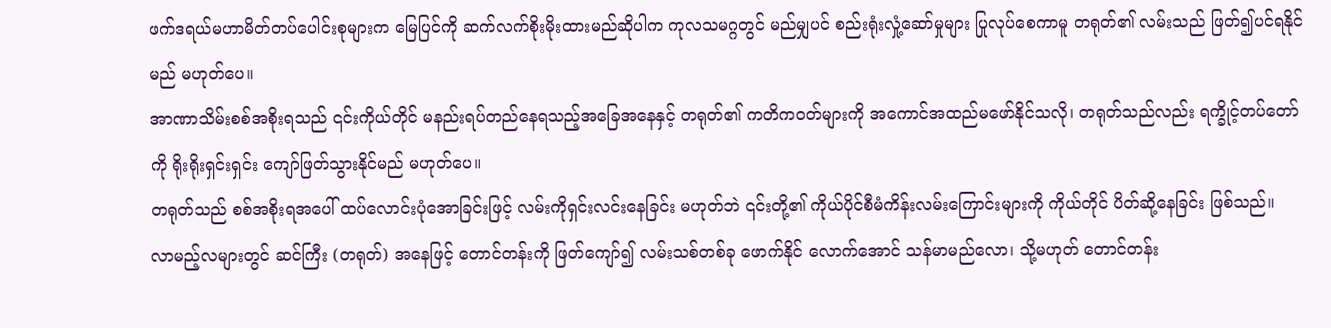ဖက်ဒရယ်မဟာမိတ်တပ်ပေါင်းစုများက မြေပြင်ကို ဆက်လက်စိုးမိုးထားမည်ဆိုပါက ကုလသမဂ္ဂတွင် မည်မျှပင် စည်းရုံးလှုံ့ဆော်မှုများ ပြုလုပ်စေကာမူ တရုတ်၏ လမ်းသည် ဖြတ်၍ပင်ရနိုင်မည် မဟုတ်ပေ။
အာဏာသိမ်းစစ်အစိုးရသည် ၎င်းကိုယ်တိုင် မနည်းရပ်တည်နေရသည့်အခြေအနေနှင့် တရုတ်၏ ကတိကဝတ်များကို အကောင်အထည်မဖော်နိုင်သလို၊ တရုတ်သည်လည်း ရက္ခိုင့်တပ်တော်ကို ရိုးရိုးရှင်းရှင်း ကျော်ဖြတ်သွားနိုင်မည် မဟုတ်ပေ။
တရုတ်သည် စစ်အစိုးရအပေါ် ထပ်လောင်းပုံအောခြင်းဖြင့် လမ်းကိုရှင်းလင်းနေခြင်း မဟုတ်ဘဲ ၎င်းတို့၏ ကိုယ်ပိုင်စီမံကိန်းလမ်းကြောင်းများကို ကိုယ်တိုင် ပိတ်ဆို့နေခြင်း ဖြစ်သည်။
လာမည့်လများတွင် ဆင်ကြီး (တရုတ်) အနေဖြင့် တောင်တန်းကို ဖြတ်ကျော်၍ လမ်းသစ်တစ်ခု ဖောက်နိုင် လောက်အောင် သန်မာမည်လော၊ သို့မဟုတ် တောင်တန်း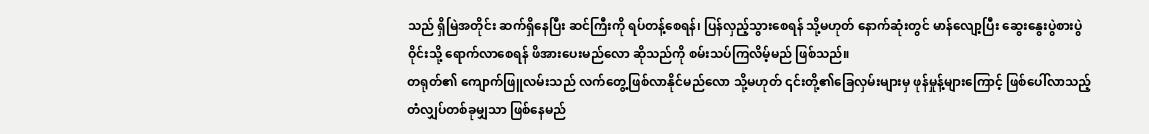သည် ရှိမြဲအတိုင်း ဆက်ရှိနေပြီး ဆင်ကြီးကို ရပ်တန့်စေရန်၊ ပြန်လှည့်သွားစေရန် သို့မဟုတ် နောက်ဆုံးတွင် မာန်လျော့ပြီး ဆွေးနွေးပွဲစားပွဲဝိုင်းသို့ ရောက်လာစေရန် ဖိအားပေးမည်လော ဆိုသည်ကို စမ်းသပ်ကြလိမ့်မည် ဖြစ်သည်။
တရုတ်၏ ကျောက်ဖြူလမ်းသည် လက်တွေ့ဖြစ်လာနိုင်မည်လော သို့မဟုတ် ၎င်းတို့၏ခြေလှမ်းများမှ ဖုန်မှုန့်များကြောင့် ဖြစ်ပေါ်လာသည့် တံလျှပ်တစ်ခုမျှသာ ဖြစ်နေမည်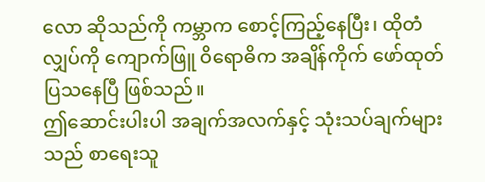လော ဆိုသည်ကို ကမ္ဘာက စောင့်ကြည့်နေပြီး၊ ထိုတံလျှပ်ကို ကျောက်ဖြူ ဝိရောဓိက အချိန်ကိုက် ဖော်ထုတ်ပြသနေပြီ ဖြစ်သည်။
ဤဆောင်းပါးပါ အချက်အလက်နှင့် သုံးသပ်ချက်များသည် စာရေးသူ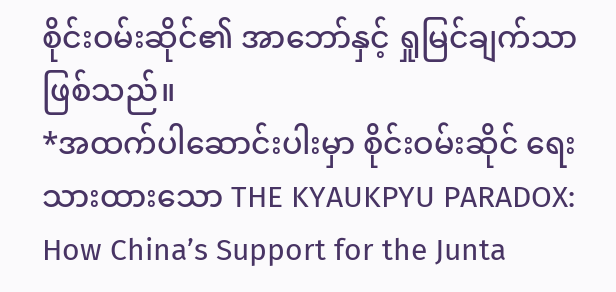စိုင်းဝမ်းဆိုင်၏ အာဘော်နှင့် ရှုမြင်ချက်သာဖြစ်သည်။
*အထက်ပါဆောင်းပါးမှာ စိုင်းဝမ်းဆိုင် ရေးသားထားသော THE KYAUKPYU PARADOX: How China’s Support for the Junta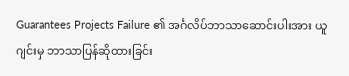Guarantees Projects Failure ၏ အင်္ဂလိပ်ဘာသာဆောင်းပါးအား ယူဂျင်းမှ ဘာသာပြန်ဆိုထားခြင်း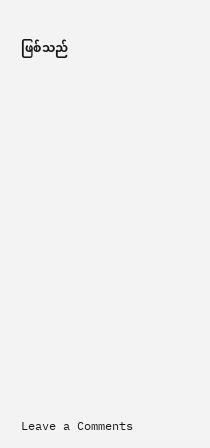ဖြစ်သည်













Leave a Comments